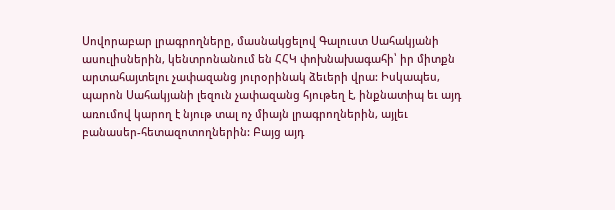Սովորաբար լրագրողները, մասնակցելով Գալուստ Սահակյանի ասուլիսներին, կենտրոնանում են ՀՀԿ փոխնախագահի՝ իր միտքն արտահայտելու չափազանց յուրօրինակ ձեւերի վրա: Իսկապես, պարոն Սահակյանի լեզուն չափազանց հյութեղ է, ինքնատիպ եւ այդ առումով կարող է նյութ տալ ոչ միայն լրագրողներին, այլեւ բանասեր-հետազոտողներին: Բայց այդ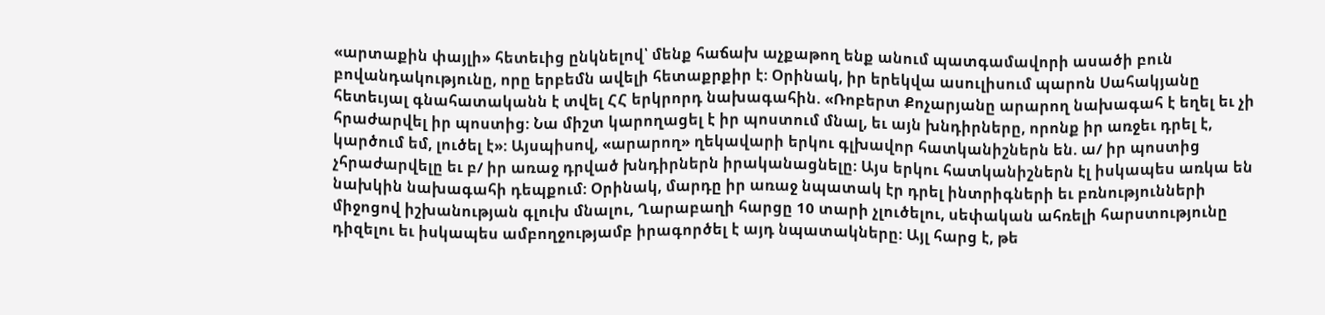«արտաքին փայլի» հետեւից ընկնելով՝ մենք հաճախ աչքաթող ենք անում պատգամավորի ասածի բուն բովանդակությունը, որը երբեմն ավելի հետաքրքիր է: Օրինակ, իր երեկվա ասուլիսում պարոն Սահակյանը հետեւյալ գնահատականն է տվել ՀՀ երկրորդ նախագահին. «Ռոբերտ Քոչարյանը արարող նախագահ է եղել եւ չի հրաժարվել իր պոստից: Նա միշտ կարողացել է իր պոստում մնալ, եւ այն խնդիրները, որոնք իր առջեւ դրել է, կարծում եմ, լուծել է»: Այսպիսով, «արարող» ղեկավարի երկու գլխավոր հատկանիշներն են. ա/ իր պոստից չհրաժարվելը եւ բ/ իր առաջ դրված խնդիրներն իրականացնելը: Այս երկու հատկանիշներն էլ իսկապես առկա են նախկին նախագահի դեպքում: Օրինակ, մարդը իր առաջ նպատակ էր դրել ինտրիգների եւ բռնությունների միջոցով իշխանության գլուխ մնալու, Ղարաբաղի հարցը 10 տարի չլուծելու, սեփական ահռելի հարստությունը դիզելու եւ իսկապես ամբողջությամբ իրագործել է այդ նպատակները: Այլ հարց է, թե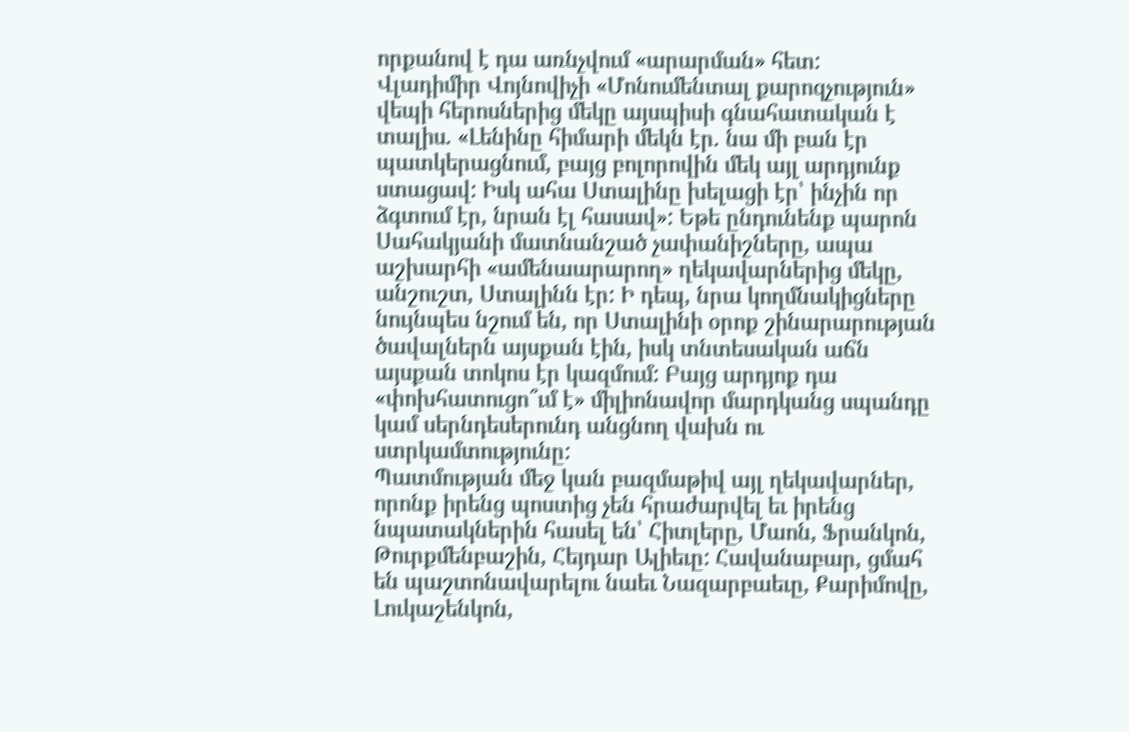որքանով է դա առնչվում «արարման» հետ:
Վլադիմիր Վոյնովիչի «Մոնումենտալ քարոզչություն» վեպի հերոսներից մեկը այսպիսի գնահատական է տալիս. «Լենինը հիմարի մեկն էր. նա մի բան էր պատկերացնում, բայց բոլորովին մեկ այլ արդյունք ստացավ: Իսկ ահա Ստալինը խելացի էր՝ ինչին որ ձգտում էր, նրան էլ հասավ»: Եթե ընդունենք պարոն Սահակյանի մատնանշած չափանիշները, ապա աշխարհի «ամենաարարող» ղեկավարներից մեկը, անշուշտ, Ստալինն էր: Ի դեպ, նրա կողմնակիցները նույնպես նշում են, որ Ստալինի օրոք շինարարության ծավալներն այսքան էին, իսկ տնտեսական աճն այսքան տոկոս էր կազմում: Բայց արդյոք դա «փոխհատուցո՞ւմ է» միլիոնավոր մարդկանց սպանդը կամ սերնդեսերունդ անցնող վախն ու ստրկամտությունը:
Պատմության մեջ կան բազմաթիվ այլ ղեկավարներ, որոնք իրենց պոստից չեն հրաժարվել եւ իրենց նպատակներին հասել են՝ Հիտլերը, Մաոն, Ֆրանկոն, Թուրքմենբաշին, Հեյդար Ալիեւը: Հավանաբար, ցմահ են պաշտոնավարելու նաեւ Նազարբաեւը, Քարիմովը, Լուկաշենկոն,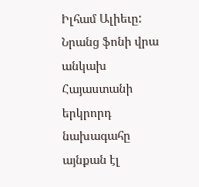Իլհամ Ալիեւը: Նրանց ֆոնի վրա անկախ Հայաստանի երկրորդ նախագահը այնքան էլ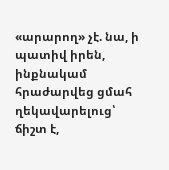«արարող» չէ. նա, ի պատիվ իրեն, ինքնակամ հրաժարվեց ցմահ ղեկավարելուց՝ ճիշտ է,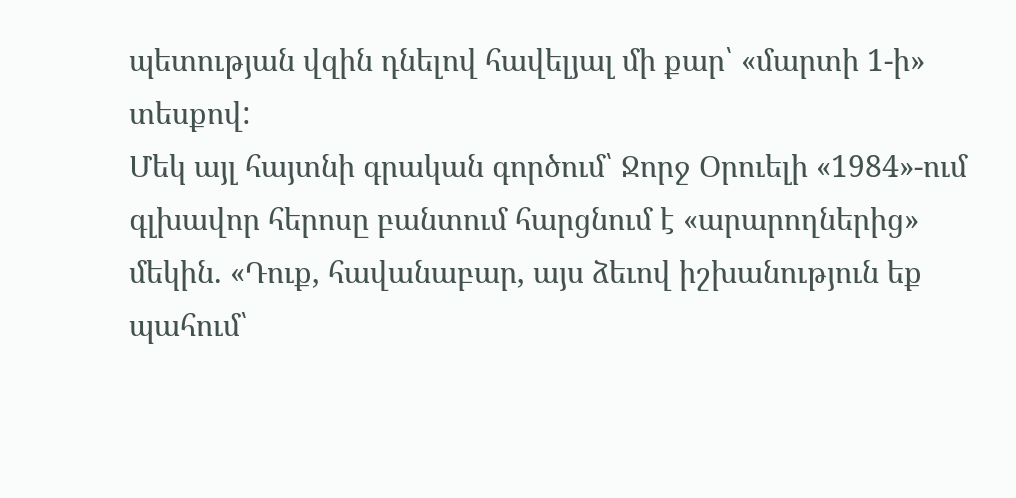պետության վզին դնելով հավելյալ մի քար՝ «մարտի 1-ի» տեսքով:
Մեկ այլ հայտնի գրական գործում՝ Ջորջ Օրուելի «1984»-ում գլխավոր հերոսը բանտում հարցնում է «արարողներից» մեկին. «Դուք, հավանաբար, այս ձեւով իշխանություն եք պահում՝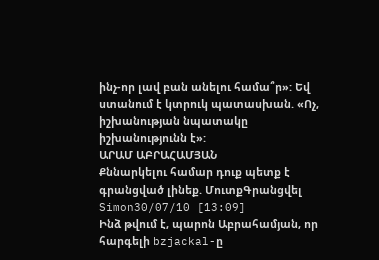ինչ-որ լավ բան անելու համա՞ր»: Եվ ստանում է կտրուկ պատասխան. «Ոչ, իշխանության նպատակը իշխանությունն է»:
ԱՐԱՄ ԱԲՐԱՀԱՄՅԱՆ
Քննարկելու համար դուք պետք է գրանցված լինեք. ՄուտքԳրանցվել
Simon30/07/10 [13:09]
Ինձ թվում է, պարոն Աբրահամյան, որ հարգելի bzjackal-ը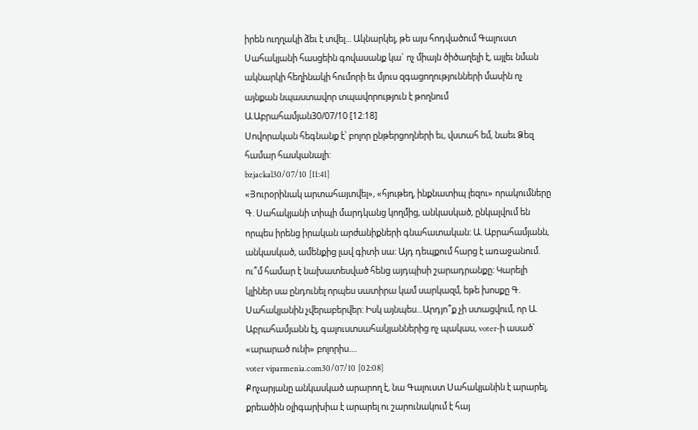իրեն ուղղակի ձեւ է տվել... Ակնարկել, թե այս հոդվածում Գալուստ Սահակյանի հասցեին գովասանք կա` ոչ միայն ծիծաղելի է, այլեւ նման ակնարկի հեղինակի հումորի եւ մյուս զգացողությունների մասին ոչ այնքան նպաստավոր տպավորություն է թողնում
Ա.Աբրահամյան30/07/10 [12:18]
Սովորական հեգնանք է՝ բոլոր ընթերցողների եւ, վստահ եմ, նաեւ Ձեզ համար հասկանալի:
bzjackal30/07/10 [11:41]
«Յուրօրինակ արտահայտվել», «հյութեղ, ինքնատիպ լեզու» որակումները Գ. Սահակյանի տիպի մարդկանց կողմից, անկասկած, ընկալվում են որպես իրենց իրական արժանիքների գնահատական: Ա. Աբրահամյանն, անկասկած, ամենքից լավ գիտի սա: Այդ դեպքում հարց է առաջանում. ու՞մ համար է նախատեսված հենց այդպիսի շարադրանքը: Կարելի կլիներ սա ընդունել որպես սատիրա կամ սարկազմ, եթե խոսքը Գ. Սահակյանին չվերաբերվեր: Իսկ այնպես...Արդյո՞ք չի ստացվում, որ Ա. Աբրահամյանն էլ, գալուստսահակյաններից ոչ պակաս, voter-ի ասած՝ «արարած ունի» բոլորիս....
voter viparmenia.com30/07/10 [02:08]
Քոչարյանը անկասկած արարող է, նա Գալուստ Սահակյանին է արարել, քրեածին օլիգարխիա է արարել ու շարունակում է հայ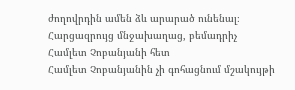ժողովրդին ամեն ձև արարած ունենալ։
Հարցազրույց մնջախաղաց, բեմադրիչ Համլետ Չոբանյանի հետ
Համլետ Չոբանյանին չի գոհացնում մշակույթի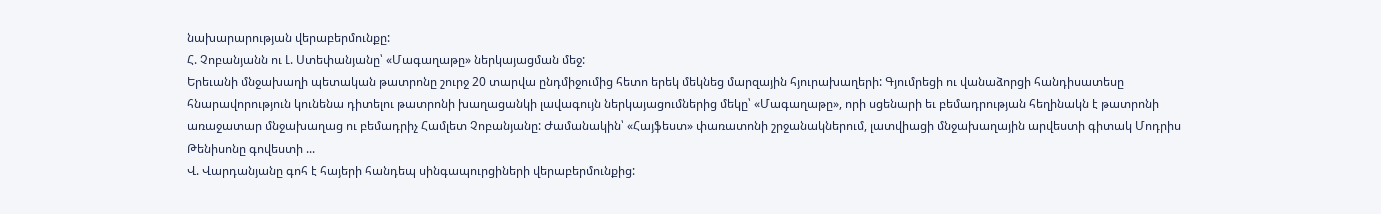նախարարության վերաբերմունքը:
Հ. Չոբանյանն ու Լ. Ստեփանյանը՝ «Մագաղաթը» ներկայացման մեջ:
Երեւանի մնջախաղի պետական թատրոնը շուրջ 20 տարվա ընդմիջումից հետո երեկ մեկնեց մարզային հյուրախաղերի: Գյումրեցի ու վանաձորցի հանդիսատեսը հնարավորություն կունենա դիտելու թատրոնի խաղացանկի լավագույն ներկայացումներից մեկը՝ «Մագաղաթը», որի սցենարի եւ բեմադրության հեղինակն է թատրոնի առաջատար մնջախաղաց ու բեմադրիչ Համլետ Չոբանյանը: Ժամանակին՝ «Հայֆեստ» փառատոնի շրջանակներում, լատվիացի մնջախաղային արվեստի գիտակ Մոդրիս Թենիսոնը գովեստի ...
Վ. Վարդանյանը գոհ է հայերի հանդեպ սինգապուրցիների վերաբերմունքից: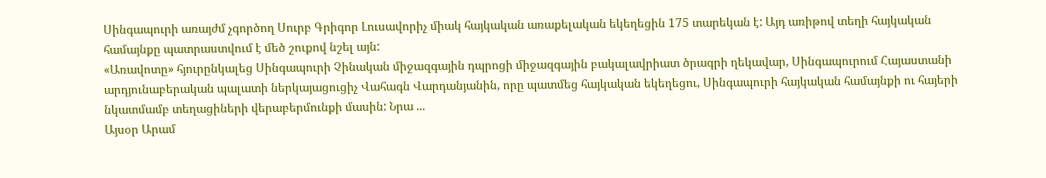Սինգապուրի առայժմ չգործող Սուրբ Գրիգոր Լուսավորիչ միակ հայկական առաքելական եկեղեցին 175 տարեկան է: Այդ առիթով տեղի հայկական համայնքը պատրաստվում է մեծ շուքով նշել այն:
«Առավոտը» հյուրընկալեց Սինգապուրի Չինական միջազգային դպրոցի միջազգային բակալավրիատ ծրագրի ղեկավար, Սինգապուրում Հայաստանի արդյունաբերական պալատի ներկայացուցիչ Վահագն Վարդանյանին, որը պատմեց հայկական եկեղեցու, Սինգապուրի հայկական համայնքի ու հայերի նկատմամբ տեղացիների վերաբերմունքի մասին: Նրա ...
Այսօր Արամ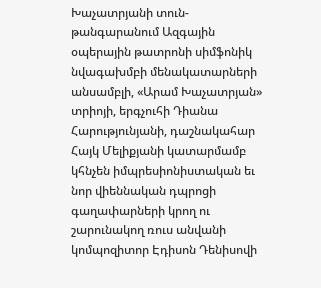Խաչատրյանի տուն-թանգարանում Ազգային օպերային թատրոնի սիմֆոնիկ նվագախմբի մենակատարների անսամբլի, «Արամ Խաչատրյան» տրիոյի, երգչուհի Դիանա Հարությունյանի, դաշնակահար Հայկ Մելիքյանի կատարմամբ կհնչեն իմպրեսիոնիստական եւ նոր վիեննական դպրոցի գաղափարների կրող ու շարունակող ռուս անվանի կոմպոզիտոր Էդիսոն Դենիսովի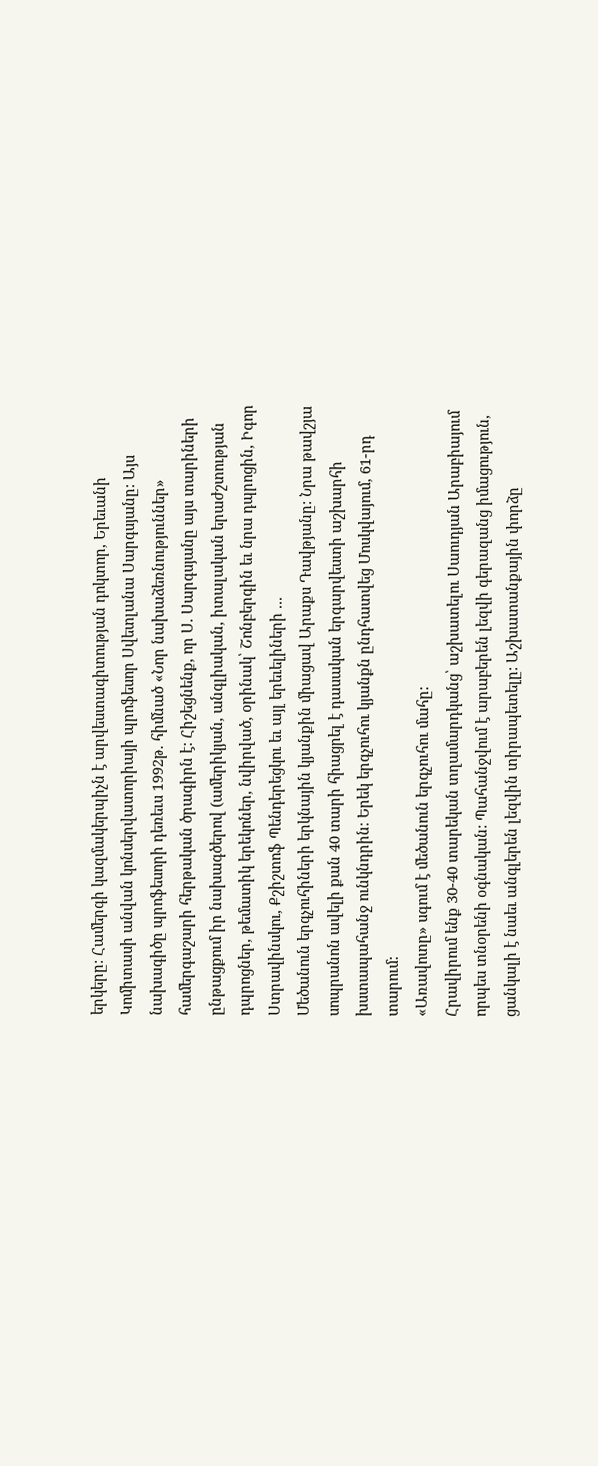երկերը: Համերգի կազմակերպիչն է արվեստագիտության դոկտոր, Երեւանի Կոմիտասի անվան կոնսերվատորիայի պրոֆեսոր Սվետլանա Սարգսյանը: Այս նախագիծը պրոֆեսորի դեռեւս 1992թ. հիմնած «Նոր նախաձեռնություններ» համերգաշարի հերթական ծրագիրն է: Հիշեցնենք, որ Ս. Սարգսյանը այս տարիների ընթացքում իր նախագծերով (ամերիկյան, անգլիական, իտալական երաժշտության դպրոցներ, թեմատիկ երեկոներ, նվիրված, օրինակ՝ Շոնբերգին եւ նրա դպրոցին, Իգոր Ստրավինսկու, Քշիշտոֆ Պենդերեցկու եւ այլ երեւելիների ...
Մեծանուն երգչուհիների երկնային կյանքին միացավ Արաքս Դավթյանը: Նրա թավշյա սոպրանոն ավելի քան 40 տարի հիացրել է դասական երգարվեստի աշխարհի խստապահանջ ունկնդրին։ Երեկ երգչուհու կյանքն ընդհատվեց Մոսկվայում, 61-րդ տարում:
«Առավոտը» սգում է մեծանուն երգչուհու մահը:
Հրավիրում ենք 30-40 տարեկան տղամարդկանց՝ աշխատելու Սաուդյան Արաբիայում որպես տնօրենի օգնական: Պահանջվում է արաբերեն լեզվի գերազանց իմացություն, ցանկալի է նաեւ անգլերեն լեզվին տիրապետելը: Աշխատանքային փորձը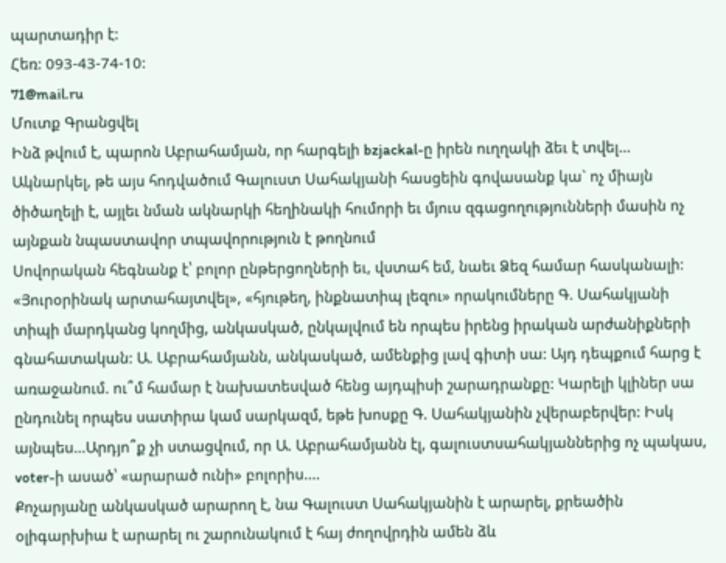պարտադիր է:
Հեռ: 093-43-74-10:
71@mail.ru
Մուտք Գրանցվել
Ինձ թվում է, պարոն Աբրահամյան, որ հարգելի bzjackal-ը իրեն ուղղակի ձեւ է տվել... Ակնարկել, թե այս հոդվածում Գալուստ Սահակյանի հասցեին գովասանք կա` ոչ միայն ծիծաղելի է, այլեւ նման ակնարկի հեղինակի հումորի եւ մյուս զգացողությունների մասին ոչ այնքան նպաստավոր տպավորություն է թողնում
Սովորական հեգնանք է՝ բոլոր ընթերցողների եւ, վստահ եմ, նաեւ Ձեզ համար հասկանալի:
«Յուրօրինակ արտահայտվել», «հյութեղ, ինքնատիպ լեզու» որակումները Գ. Սահակյանի տիպի մարդկանց կողմից, անկասկած, ընկալվում են որպես իրենց իրական արժանիքների գնահատական: Ա. Աբրահամյանն, անկասկած, ամենքից լավ գիտի սա: Այդ դեպքում հարց է առաջանում. ու՞մ համար է նախատեսված հենց այդպիսի շարադրանքը: Կարելի կլիներ սա ընդունել որպես սատիրա կամ սարկազմ, եթե խոսքը Գ. Սահակյանին չվերաբերվեր: Իսկ այնպես...Արդյո՞ք չի ստացվում, որ Ա. Աբրահամյանն էլ, գալուստսահակյաններից ոչ պակաս, voter-ի ասած՝ «արարած ունի» բոլորիս....
Քոչարյանը անկասկած արարող է, նա Գալուստ Սահակյանին է արարել, քրեածին օլիգարխիա է արարել ու շարունակում է հայ ժողովրդին ամեն ձև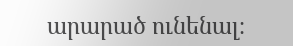արարած ունենալ։